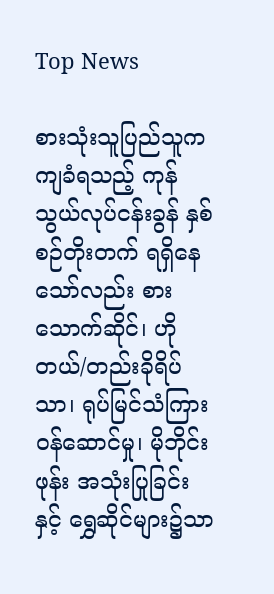Top News

စားသုံးသူပြည်သူက ကျခံရသည့် ကုန်သွယ်လုပ်ငန်းခွန် နှစ်စဉ်တိုးတက် ရရှိနေသော်လည်း စားသောက်ဆိုင်၊ ဟိုတယ်/တည်းခိုရိပ်သာ၊ ရုပ်မြင်သံကြား ဝန်ဆောင်မှု၊ မိုဘိုင်းဖုန်း အသုံးပြုခြင်းနှင့် ရွှေဆိုင်များ၌သာ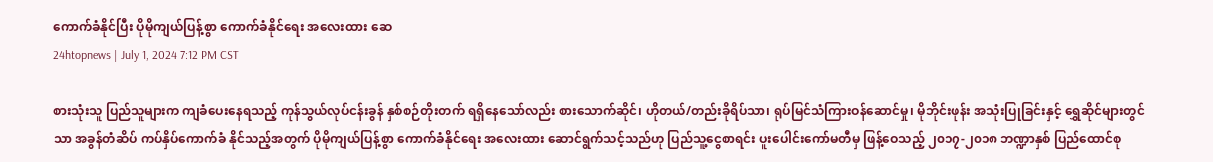ကောက်ခံနိုင်ပြီး ပိုမိုကျယ်ပြန့်စွာ ကောက်ခံနိုင်ရေး အလေးထား ဆေ
24htopnews | July 1, 2024 7:12 PM CST

စားသုံးသူ ပြည်သူများက ကျခံပေးနေရသည့် ကုန်သွယ်လုပ်ငန်းခွန် နှစ်စဉ်တိုးတက် ရရှိနေသော်လည်း စားသောက်ဆိုင်၊ ဟိုတယ်/တည်းခိုရိပ်သာ၊ ရုပ်မြင်သံကြားဝန်ဆောင်မှု၊ မိုဘိုင်းဖုန်း အသုံးပြုခြင်းနှင့် ရွှေဆိုင်များတွင်သာ အခွန်တံဆိပ် ကပ်နှိပ်ကောက်ခံ နိုင်သည့်အတွက် ပိုမိုကျယ်ပြန့်စွာ ကောက်ခံနိုင်ရေး အလေးထား ဆောင်ရွက်သင့်သည်ဟု ပြည်သူ့ငွေစာရင်း ပူးပေါင်းကော်မတီမှ ဖြန့်ဝေသည့် ၂၀၁၇-၂၀၁၈ ဘဏ္ဍာနှစ် ပြည်ထောင်စု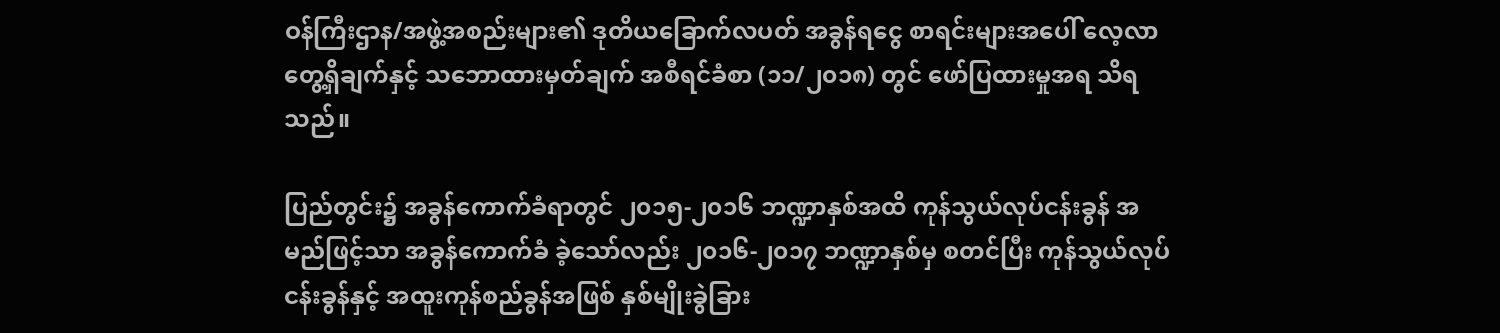ဝန်ကြီးဌာန/အဖွဲ့အစည်းများ၏ ဒုတိယခြောက်လပတ် အခွန်ရငွေ စာရင်းများအပေါ် လေ့လာတွေ့ရှိချက်နှင့် သဘောထားမှတ်ချက် အစီရင်ခံစာ (၁၁/၂၀၁၈) တွင် ဖော်ပြထားမှုအရ သိရသည်။

ပြည်တွင်း၌ အခွန်ကောက်ခံရာတွင် ၂၀၁၅-၂၀၁၆ ဘဏ္ဍာနှစ်အထိ ကုန်သွယ်လုပ်ငန်းခွန် အမည်ဖြင့်သာ အခွန်ကောက်ခံ ခဲ့သော်လည်း ၂၀၁၆-၂၀၁၇ ဘဏ္ဍာနှစ်မှ စတင်ပြီး ကုန်သွယ်လုပ်ငန်းခွန်နှင့် အထူးကုန်စည်ခွန်အဖြစ် နှစ်မျိုးခွဲခြား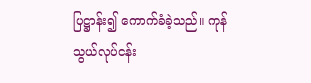ပြဋ္ဌာန်း၍ ကောက်ခံခဲ့သည်။ ကုန်သွယ်လုပ်ငန်း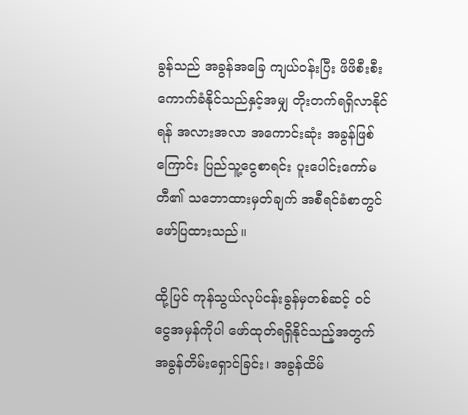ခွန်သည် အခွန်အခြေ ကျယ်ဝန်းပြီး ဖိဖိစီးစီး ကောက်ခံနိုင်သည်နှင့်အမျှ တိုးတက်ရရှိလာနိုင်ရန် အလားအလာ အကောင်းဆုံး အခွန်ဖြစ်ကြောင်း ပြည်သူ့ငွေစာရင်း ပူးပေါင်းကော်မတီ၏ သဘောထားမှတ်ချက် အစီရင်ခံစာတွင် ဖော်ပြထားသည်။

ထို့ပြင် ကုန်သွယ်လုပ်ငန်းခွန်မှတစ်ဆင့် ဝင်ငွေအမှန်ကိုပါ ဖော်ထုတ်ရရှိနိုင်သည့်အတွက် အခွန်တိမ်းရှောင်ခြင်း၊ အခွန်ထိမ်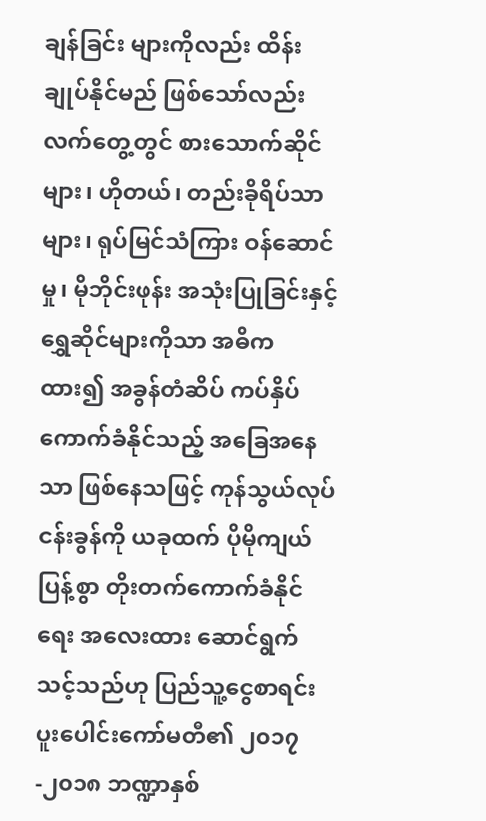ချန်ခြင်း များကိုလည်း ထိန်းချုပ်နိုင်မည် ဖြစ်သော်လည်း လက်တွေ့တွင် စားသောက်ဆိုင်များ၊ ဟိုတယ်၊ တည်းခိုရိပ်သာများ၊ ရုပ်မြင်သံကြား ဝန်ဆောင်မှု၊ မိုဘိုင်းဖုန်း အသုံးပြုခြင်းနှင့် ရွှေဆိုင်များကိုသာ အဓိကထား၍ အခွန်တံဆိပ် ကပ်နှိပ်ကောက်ခံနိုင်သည့် အခြေအနေသာ ဖြစ်နေသဖြင့် ကုန်သွယ်လုပ်ငန်းခွန်ကို ယခုထက် ပိုမိုကျယ်ပြန့်စွာ တိုးတက်ကောက်ခံနိုင်ရေး အလေးထား ဆောင်ရွက်သင့်သည်ဟု ပြည်သူ့ငွေစာရင်း ပူးပေါင်းကော်မတီ၏ ၂၀၁၇-၂၀၁၈ ဘဏ္ဍာနှစ်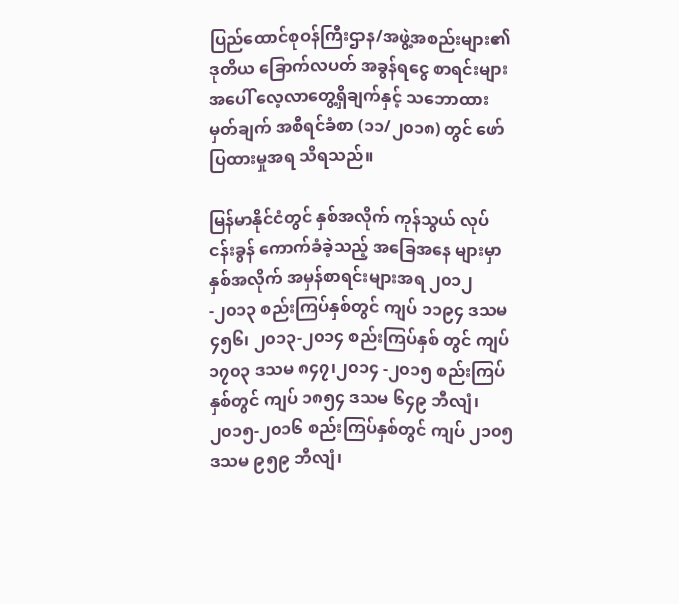ပြည်ထောင်စုဝန်ကြီးဌာန/အဖွဲ့အစည်းများ၏ ဒုတိယ ခြောက်လပတ် အခွန်ရငွေ စာရင်းများအပေါ် လေ့လာတွေ့ရှိချက်နှင့် သဘောထားမှတ်ချက် အစီရင်ခံစာ (၁၁/၂၀၁၈) တွင် ဖော်ပြထားမှုအရ သိရသည်။

မြန်မာနိုင်ငံတွင် နှစ်အလိုက် ကုန်သွယ် လုပ်ငန်းခွန် ကောက်ခံခဲ့သည့် အခြေအနေ များမှာ နှစ်အလိုက် အမှန်စာရင်းများအရ ၂၀၁၂-၂၀၁၃ စည်းကြပ်နှစ်တွင် ကျပ် ၁၁၉၄ ဒသမ ၄၅၆၊ ၂၀၁၃-၂၀၁၄ စည်းကြပ်နှစ် တွင် ကျပ် ၁၇၀၃ ဒသမ ၈၄၇၊၂၀၁၄ -၂၀၁၅ စည်းကြပ်နှစ်တွင် ကျပ် ၁၈၅၄ ဒသမ ၆၄၉ ဘီလျံ၊ ၂၀၁၅-၂၀၁၆ စည်းကြပ်နှစ်တွင် ကျပ် ၂၁၀၅ ဒသမ ၉၅၉ ဘီလျံ၊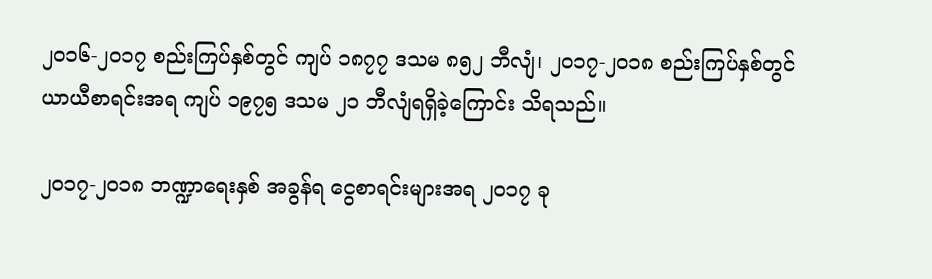၂၀၁၆-၂၀၁၇ စည်းကြပ်နှစ်တွင် ကျပ် ၁၈၇၇ ဒသမ ၈၅၂ ဘီလျံ၊ ၂၀၁၇-၂၀၁၈ စည်းကြပ်နှစ်တွင် ယာယီစာရင်းအရ ကျပ် ၁၉၇၅ ဒသမ ၂၁ ဘီလျံရရှိခဲ့ကြောင်း သိရသည်။

၂၀၁၇-၂၀၁၈ ဘဏ္ဍာရေးနှစ် အခွန်ရ ငွေစာရင်းများအရ ၂၀၁၇ ခု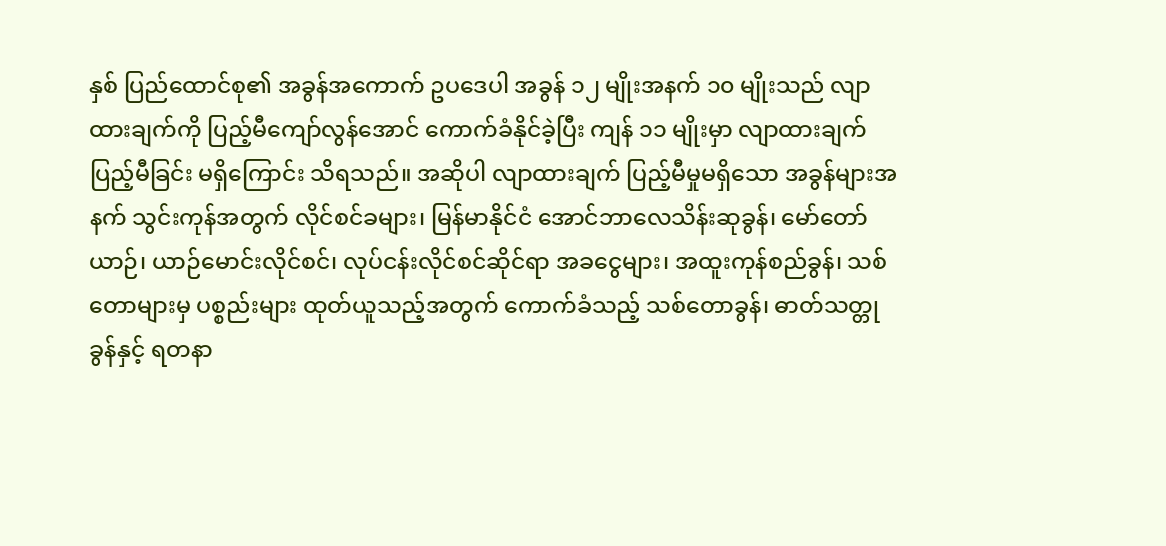နှစ် ပြည်ထောင်စု၏ အခွန်အကောက် ဥပဒေပါ အခွန် ၁၂ မျိုးအနက် ၁၀ မျိုးသည် လျာထားချက်ကို ပြည့်မီကျော်လွန်အောင် ကောက်ခံနိုင်ခဲ့ပြီး ကျန် ၁၁ မျိုးမှာ လျာထားချက်ပြည့်မီခြင်း မရှိကြောင်း သိရသည်။ အဆိုပါ လျာထားချက် ပြည့်မီမှုမရှိသော အခွန်များအနက် သွင်းကုန်အတွက် လိုင်စင်ခများ၊ မြန်မာနိုင်ငံ အောင်ဘာလေသိန်းဆုခွန်၊ မော်တော်ယာဉ်၊ ယာဉ်မောင်းလိုင်စင်၊ လုပ်ငန်းလိုင်စင်ဆိုင်ရာ အခငွေများ၊ အထူးကုန်စည်ခွန်၊ သစ်တောများမှ ပစ္စည်းများ ထုတ်ယူသည့်အတွက် ကောက်ခံသည့် သစ်တောခွန်၊ ဓာတ်သတ္တုခွန်နှင့် ရတနာ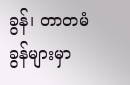ခွန်၊ တာတမံခွန်များမှာ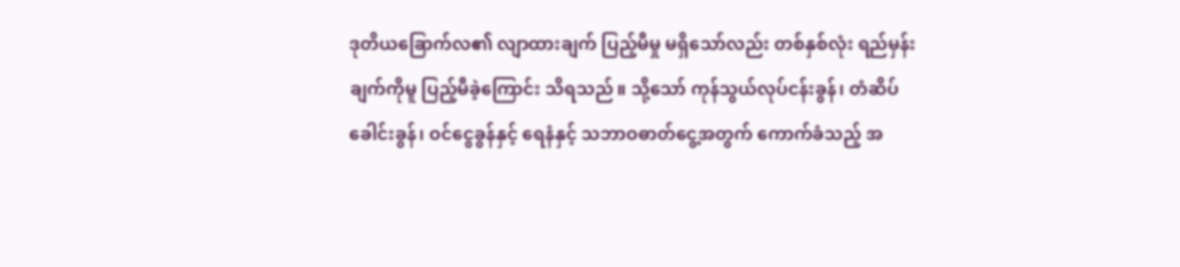ဒုတိယခြောက်လ၏ လျာထားချက် ပြည့်မီမှု မရှိသော်လည်း တစ်နှစ်လုံး ရည်မှန်းချက်ကိုမူ ပြည့်မီခဲ့ကြောင်း သိရသည်။ သို့သော် ကုန်သွယ်လုပ်ငန်းခွန်၊ တံဆိပ်ခေါင်းခွန်၊ ဝင်ငွေခွန်နှင့် ရေနံနှင့် သဘာဝဓာတ်ငွေ့အတွက် ကောက်ခံသည့် အ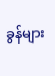ခွန်များ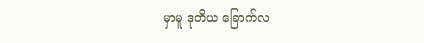မှာမူ ဒုတိယ ခြောက်လ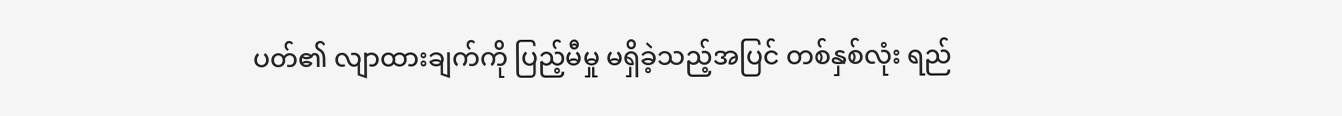ပတ်၏ လျာထားချက်ကို ပြည့်မီမှု မရှိခဲ့သည့်အပြင် တစ်နှစ်လုံး ရည်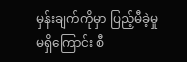မှန်းချက်ကိုမှာ ပြည့်မီခဲ့မှု မရှိကြောင်း စီ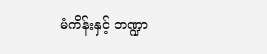မံကိန်းနှင့် ဘဏ္ဍာ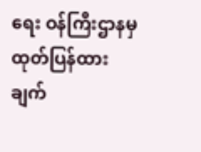ရေး ဝန်ကြီးဌာနမှ ထုတ်ပြန်ထားချက်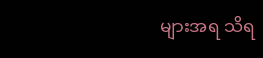များအရ သိရ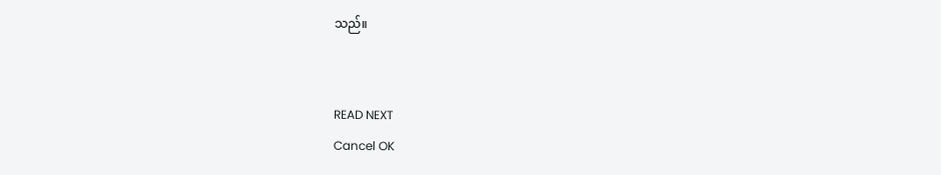သည်။


READ NEXT
Cancel OK